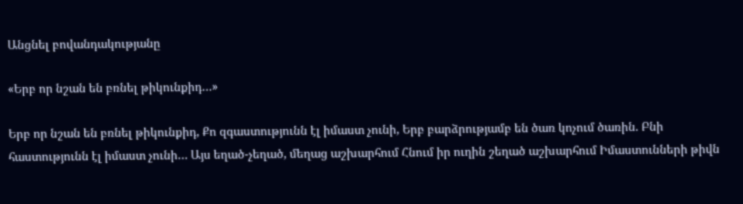Անցնել բովանդակությանը

«Երբ որ նշան են բռնել թիկունքիդ…»

Երբ որ նշան են բռնել թիկունքիդ, Քո զգաստությունն էլ իմաստ չունի, Երբ բարձրությամբ են ծառ կոչում ծառին. Բնի հաստությունն էլ իմաստ չունի… Այս եղած-չեղած, մեղաց աշխարհում Հնում իր ուղին շեղած աշխարհում Իմաստունների թիվն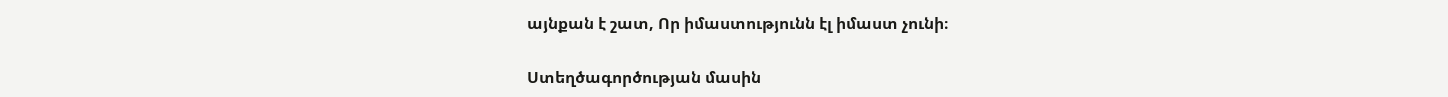այնքան է շատ, Որ իմաստությունն էլ իմաստ չունի։

Ստեղծագործության մասին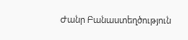Ժանր Բանաստեղծություն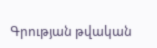Գրության թվական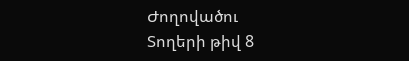Ժողովածու
Տողերի թիվ 8